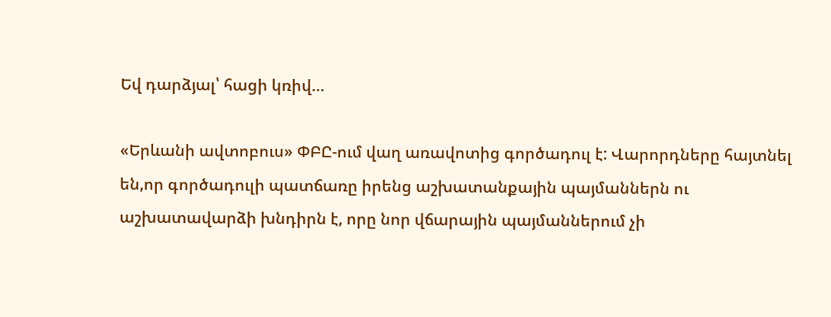Եվ դարձյալ՝ հացի կռիվ…

«Երևանի ավտոբուս» ՓԲԸ-ում վաղ առավոտից գործադուլ է: Վարորդները հայտնել են,որ գործադուլի պատճառը իրենց աշխատանքային պայմաններն ու աշխատավարձի խնդիրն է, որը նոր վճարային պայմաններում չի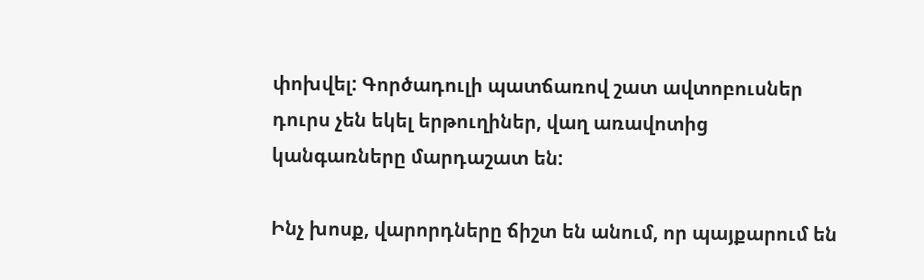փոխվել: Գործադուլի պատճառով շատ ավտոբուսներ դուրս չեն եկել երթուղիներ, վաղ առավոտից կանգառները մարդաշատ են:

Ինչ խոսք, վարորդները ճիշտ են անում, որ պայքարում են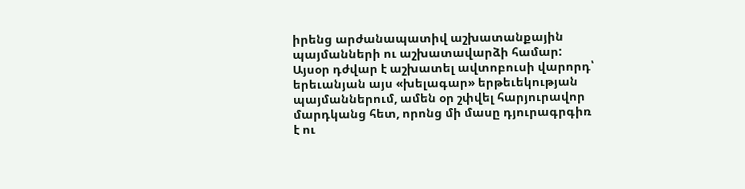իրենց արժանապատիվ աշխատանքային պայմանների ու աշխատավարձի համար: Այսօր դժվար է աշխատել ավտոբուսի վարորդ՝ երեւանյան այս «խելագար» երթեւեկության պայմաններում, ամեն օր շփվել հարյուրավոր մարդկանց հետ, որոնց մի մասը դյուրագրգիռ է ու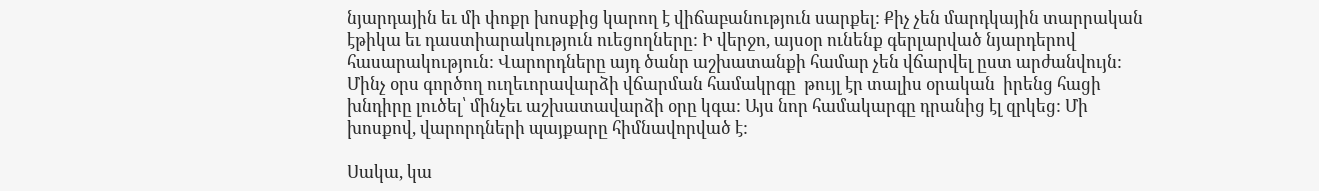նյարդային եւ մի փոքր խոսքից կարող է վիճաբանություն սարքել: Քիչ չեն մարդկային տարրական էթիկա եւ դաստիարակություն ուեցողները: Ի վերջո, այսօր ունենք գերլարված նյարդերով հասարակություն: Վարորդները այդ ծանր աշխատանքի համար չեն վճարվել ըստ արժանվույն: Մինչ օրս գործող ուղեւորավարձի վճարման համակրգը  թույլ էր տալիս օրական  իրենց հացի խնդիրը լուծել՝ մինչեւ աշխատավարձի օրը կգա: Այս նոր համակարգը դրանից էլ զրկեց: Մի խոսքով, վարորդների պայքարը հիմնավորված է:

Սակա, կա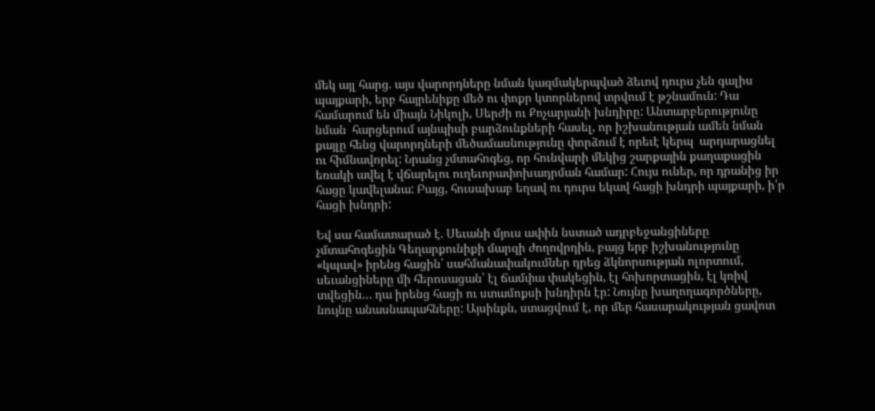մեկ այլ հարց. այս վարորդները նման կազմակերպված ձեւով դուրս չեն գալիս պայքարի, երբ հայրենիքը մեծ ու փոքր կտորներով տրվում է թշնամուն: Դա համարում են միայն Նիկոլի, Սերժի ու Քոչարյանի խնդիրը: Անտարբերությունը նման  հարցերում այնպիսի բարձունքների հասել, որ իշխանության ամեն նման քայլը հենց վարորդների մեծամասնությունը փորձում է որեւէ կերպ  արդարացնել ու հիմնավորել: Նրանց չմտահոգեց, որ հունվարի մեկից շարքային քաղաքացին եռակի ավել է վճարելու ուղեւորափոխադրման համար: Հույս ուներ, որ դրանից իր հացը կավելանա: Բայց, հուսախաբ եղավ ու դուրս եկավ հացի խնդրի պայքարի, ի՛ր հացի խնդրի:

Եվ սա համատարած է. Սեւանի մյուս ափին նստած ադրբեջանցիները չմտահոգեցին Գեղարքունիքի մարզի ժողովրդին, բայց երբ իշխանությունը «կպավ» իրենց հացին՝ սահմանափակումներ դրեց ձկնորսության ոլորտում, սեւանցիները մի հերոսացան՝ էլ ճամփա փակեցին, էլ հոխորտացին, էլ կռիվ տվեցին… դա իրենց հացի ու ստամոքսի խնդիրն էր: Նույնը խաղողագործները, նույնը անասնապահները: Այսինքն, ստացվում է, որ մեր հասարակության ցավոտ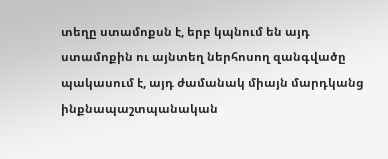տեղը ստամոքսն է, երբ կպնում են այդ ստամոքին ու այնտեղ ներհոսող զանգվածը պակասում է, այդ ժամանակ միայն մարդկանց ինքնապաշտպանական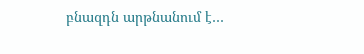բնազդն արթնանում է…